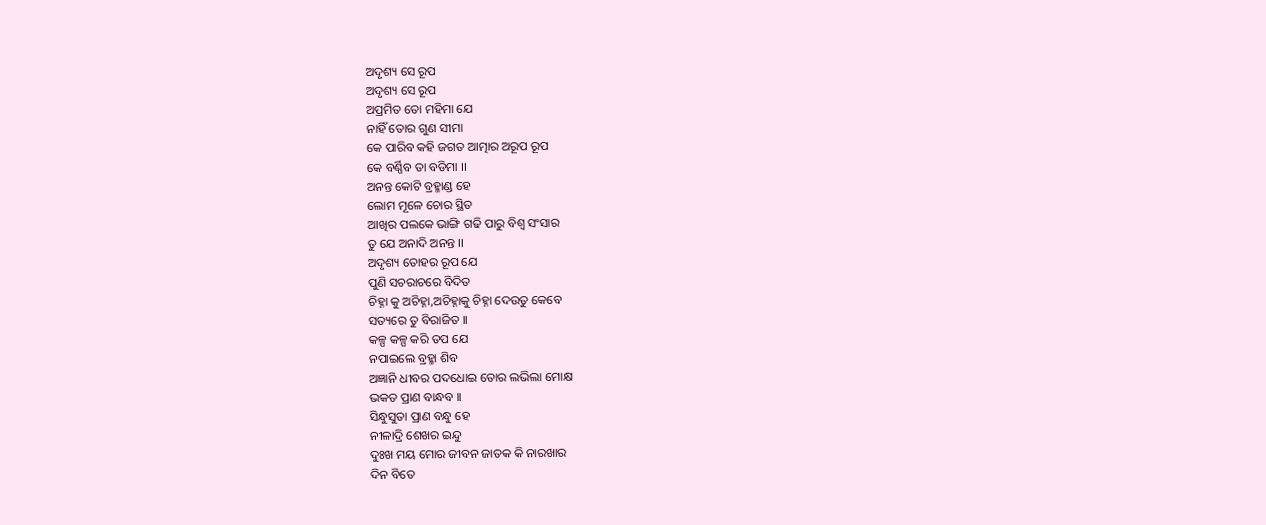ଅଦୃଶ୍ୟ ସେ ରୂପ
ଅଦୃଶ୍ୟ ସେ ରୂପ
ଅପ୍ରମିତ ତୋ ମହିମା ଯେ
ନାହିଁ ତୋର ଗୁଣ ସୀମା
କେ ପାରିବ କହି ଜଗତ ଆତ୍ମାର ଅରୂପ ରୂପ
କେ ବର୍ଣ୍ଣିବ ତା ବଡିମା ।।
ଅନନ୍ତ କୋଟି ବ୍ରହ୍ମାଣ୍ଡ ହେ
ଲୋମ ମୂଳେ ଚୋର ସ୍ଥିତ
ଆଖିର ପଲକେ ଭାଙ୍ଗି ଗଢି ପାରୁ ବିଶ୍ଵ ସଂସାର
ତୁ ଯେ ଅନାଦି ଅନନ୍ତ ।।
ଅଦୃଶ୍ୟ ତୋହର ରୂପ ଯେ
ପୁଣି ସଚରାଚରେ ବିଦିତ
ଚିହ୍ନା କୁ ଅଚିହ୍ନା,ଅଚିହ୍ନାକୁ ଚିହ୍ନା ଦେଉତୁ କେବେ
ସତ୍ୟରେ ତୁ ବିରାଜିତ ।।
କଳ୍ପ କଳ୍ପ କରି ତପ ଯେ
ନପାଇଲେ ବ୍ରହ୍ମା ଶିବ
ଅଜ୍ଞାନି ଧୀବର ପଦଧୋଇ ତୋର ଲଭିଲା ମୋକ୍ଷ
ଭକତ ପ୍ରାଣ ବାନ୍ଧବ ।।
ସିନ୍ଧୁସୁତା ପ୍ରାଣ ବନ୍ଧୁ ହେ
ନୀଳାଦ୍ରି ଶେଖର ଇନ୍ଦୁ
ଦୁଃଖ ମୟ ମୋର ଜୀବନ ଜାତକ କି ନାରଖାର
ଦିନ ବିତେ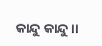କାନ୍ଦୁ କାନ୍ଦୁ ।।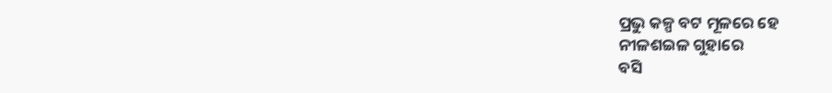ପ୍ରଭୁ କଳ୍ପ ବଟ ମୂଳରେ ହେ
ନୀଳଶଇଳ ଗୁହାରେ
ବସି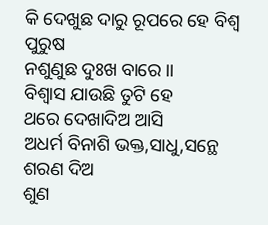କି ଦେଖୁଛ ଦାରୁ ରୂପରେ ହେ ବିଶ୍ଵ ପୁରୁଷ
ନଶୁଣୁଛ ଦୁଃଖ ବାରେ ।।
ବିଶ୍ଵାସ ଯାଉଛି ତୁଟି ହେ
ଥରେ ଦେଖାଦିଅ ଆସି
ଅଧର୍ମ ବିନାଶି ଭକ୍ତ,ସାଧୁ,ସନ୍ଥେ ଶରଣ ଦିଅ
ଶୁଣ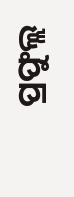ପ୍ରଫୁଲ୍ଲ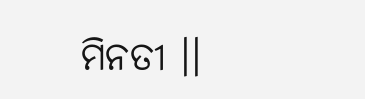ମିନତୀ ।।